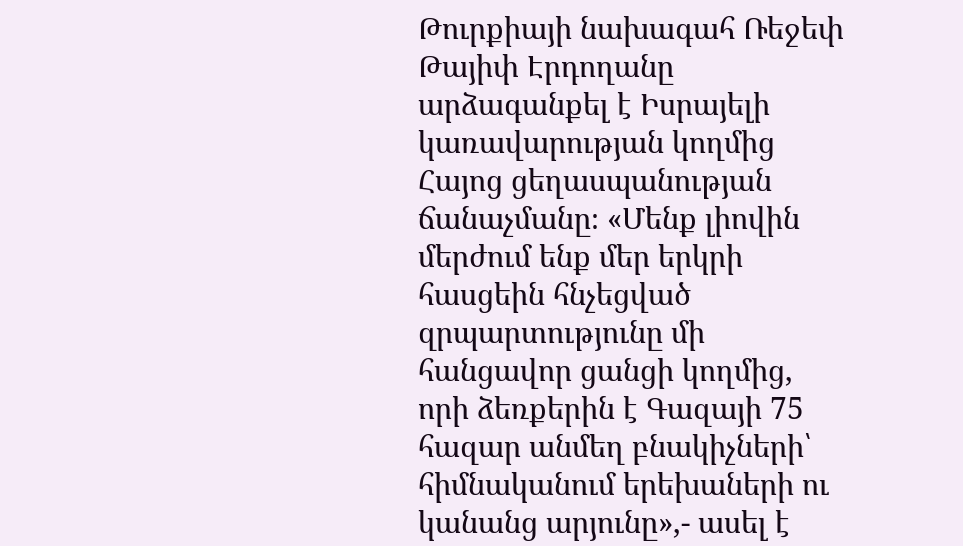Թուրքիայի նախագահ Ռեջեփ Թայիփ Էրդողանը արձագանքել է Իսրայելի կառավարության կողմից Հայոց ցեղասպանության ճանաչմանը։ «Մենք լիովին մերժում ենք մեր երկրի հասցեին հնչեցված զրպարտությունը մի հանցավոր ցանցի կողմից, որի ձեռքերին է Գազայի 75 հազար անմեղ բնակիչների՝ հիմնականում երեխաների ու կանանց արյունը»,- ասել է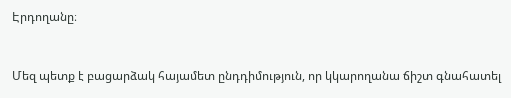Էրդողանը։


Մեզ պետք է բացարձակ հայամետ ընդդիմություն, որ կկարողանա ճիշտ գնահատել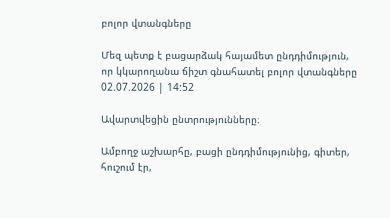բոլոր վտանգները

Մեզ պետք է բացարձակ հայամետ ընդդիմություն, որ կկարողանա ճիշտ գնահատել բոլոր վտանգները
02.07.2026 | 14:52

Ավարտվեցին ընտրությունները։

Ամբողջ աշխարհը, բացի ընդդիմությունից, գիտեր, հուշում էր,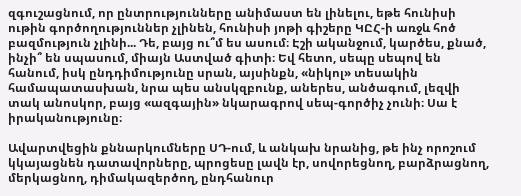զգուշացնում, որ ընտրությունները անիմաստ են լինելու, եթե հունիսի ութին գործողություններ չլինեն, հունիսի յոթի գիշերը ԿԸՀ-ի առջև հոծ բազմություն չլինի... Դե, բայց ու՞մ ես ասում։ Էշի ականջում, կարծես, քնած, ինչի՞ են սպասում, միայն Աստված գիտի։ Եվ հետո, սեպը սեպով են հանում, իսկ ընդդիմությունը սրան, այսինքն, «նիկոլ» տեսակին համապատասխան, նրա պես անսկզբունք, աներես, անծագում, լեզվի տակ անոսկոր, բայց «ազգային» նկարագրով սեպ-գործիչ չունի։ Սա է իրականությունը։

Ավարտվեցին քննարկումները ՍԴ-ում, և անկախ նրանից, թե ինչ որոշում կկայացնեն դատավորները, պրոցեսը լավն էր, սովորեցնող, բարձրացնող, մերկացնող, դիմակազերծող, ընդհանուր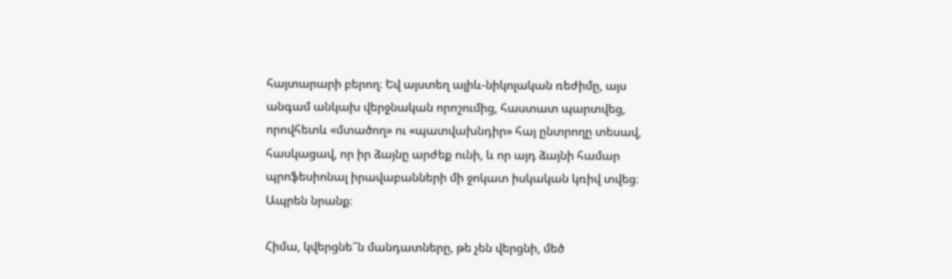հայտարարի բերող։ Եվ այստեղ ալիև-նիկոլական ռեժիմը, այս անգամ անկախ վերջնական որոշումից, հաստատ պարտվեց, որովհետև «մտածող» ու «պատվախնդիր» հայ ընտրողը տեսավ, հասկացավ, որ իր ձայնը արժեք ունի, և որ այդ ձայնի համար պրոֆեսիոնալ իրավաբանների մի ջոկատ իսկական կռիվ տվեց։ Ապրեն նրանք։

Հիմա, կվերցնե՞ն մանդատները, թե չեն վերցնի, մեծ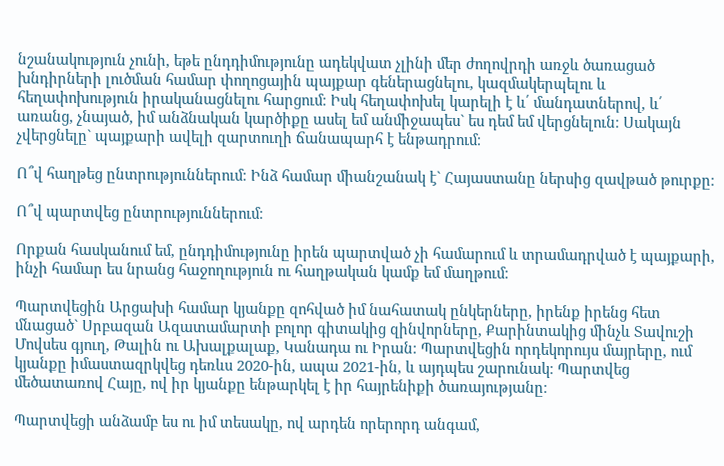նշանակություն չունի, եթե ընդդիմությունը ադեկվատ չլինի մեր ժողովրդի առջև ծառացած խնդիրների լուծման համար փողոցային պայքար գեներացնելու, կազմակերպելու և հեղափոխություն իրականացնելու հարցում։ Իսկ հեղափոխել կարելի է և՛ մանդատներով, և՛ առանց, չնայած, իմ անձնական կարծիքը ասել եմ անմիջապես` ես դեմ եմ վերցնելուն։ Սակայն չվերցնելը` պայքարի ավելի զարտուղի ճանապարհ է ենթադրում։

Ո՞վ հաղթեց ընտրություններում։ Ինձ համար միանշանակ է` Հայաստանը ներսից զավթած թուրքը։

Ո՞վ պարտվեց ընտրություններում։

Որքան հասկանում եմ, ընդդիմությունը իրեն պարտված չի համարում և տրամադրված է պայքարի, ինչի համար ես նրանց հաջողություն ու հաղթական կամք եմ մաղթում։

Պարտվեցին Արցախի համար կյանքը զոհված իմ նահատակ ընկերները, իրենք իրենց հետ մնացած` Սրբազան Ազատամարտի բոլոր գիտակից զինվորները, Քարինտակից մինչև Տավուշի Մովսես գյուղ, Թալին ու Ախալքալաք, Կանադա ու Իրան։ Պարտվեցին որդեկորույս մայրերը, ում կյանքը իմաստազրկվեց դեռևս 2020-ին, ապա 2021-ին, և այդպես շարունակ։ Պարտվեց մեծատառով Հայը, ով իր կյանքը ենթարկել է իր հայրենիքի ծառայությանը։

Պարտվեցի անձամբ ես ու իմ տեսակը, ով արդեն որերորդ անգամ,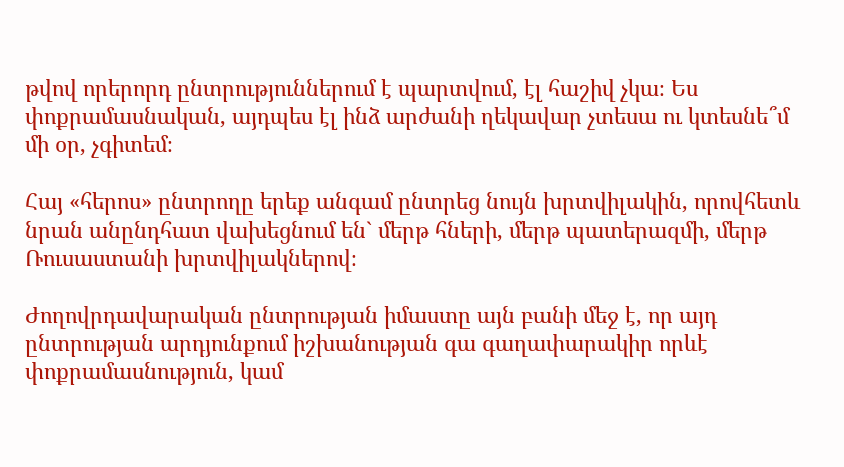թվով որերորդ ընտրություններում է պարտվում, էլ հաշիվ չկա։ Ես փոքրամասնական, այդպես էլ ինձ արժանի ղեկավար չտեսա ու կտեսնե՞մ մի օր, չգիտեմ։

Հայ «հերոս» ընտրողը երեք անգամ ընտրեց նույն խրտվիլակին, որովհետև նրան անընդհատ վախեցնում են` մերթ հների, մերթ պատերազմի, մերթ Ռուսաստանի խրտվիլակներով։

Ժողովրդավարական ընտրության իմաստը այն բանի մեջ է, որ այդ ընտրության արդյունքում իշխանության գա գաղափարակիր որևէ փոքրամասնություն, կամ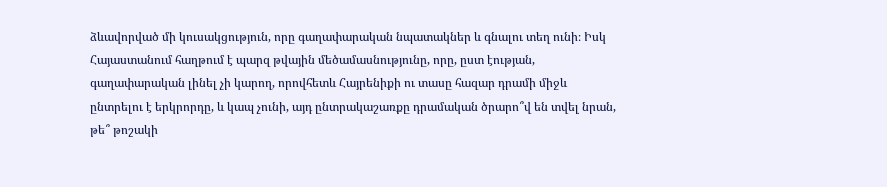ձևավորված մի կուսակցություն, որը գաղափարական նպատակներ և գնալու տեղ ունի։ Իսկ Հայաստանում հաղթում է պարզ թվային մեծամասնությունը, որը, ըստ էության, գաղափարական լինել չի կարող, որովհետև Հայրենիքի ու տասը հազար դրամի միջև ընտրելու է երկրորդը, և կապ չունի, այդ ընտրակաշառքը դրամական ծրարո՞վ են տվել նրան, թե՞ թոշակի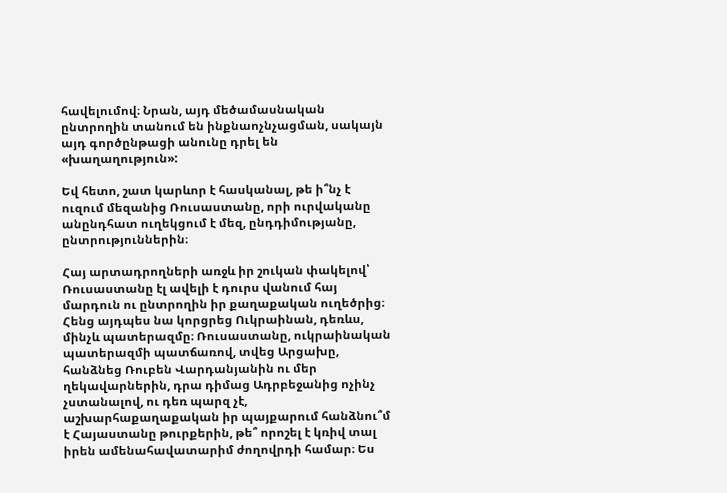հավելումով։ Նրան, այդ մեծամասնական ընտրողին տանում են ինքնաոչնչացման, սակայն այդ գործընթացի անունը դրել են «խաղաղություն»:

Եվ հետո, շատ կարևոր է հասկանալ, թե ի՞նչ է ուզում մեզանից Ռուսաստանը, որի ուրվականը անընդհատ ուղեկցում է մեզ, ընդդիմությանը, ընտրություններին։

Հայ արտադրողների առջև իր շուկան փակելով՝ Ռուսաստանը էլ ավելի է դուրս վանում հայ մարդուն ու ընտրողին իր քաղաքական ուղեծրից։ Հենց այդպես նա կորցրեց Ուկրաինան, դեռևս, մինչև պատերազմը։ Ռուսաստանը, ուկրաինական պատերազմի պատճառով, տվեց Արցախը, հանձնեց Ռուբեն Վարդանյանին ու մեր ղեկավարներին, դրա դիմաց Ադրբեջանից ոչինչ չստանալով, ու դեռ պարզ չէ, աշխարհաքաղաքական իր պայքարում հանձնու՞մ է Հայաստանը թուրքերին, թե՞ որոշել է կռիվ տալ իրեն ամենահավատարիմ ժողովրդի համար։ Ես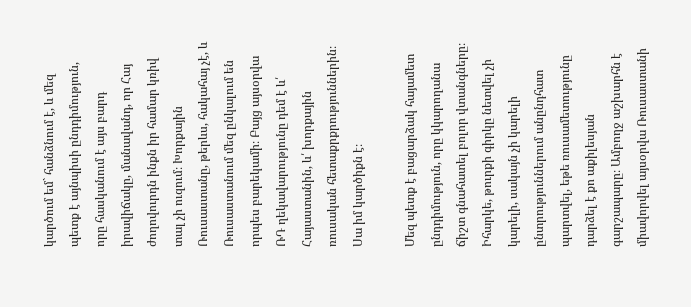կարծում եմ` հանձնում է, և մեզ պետք է այնպիսի ընդդիմություն, որը հասկանում է այս բարդ իրավիճակը, մանավանդ, որ Հայ ժողովուրդն ինքն իր համար կռիվ տալ չի ուզում։ Խորքային Ռուսաստանը, թերևս, հակահայ չէ, և Ռուսաստանում մեզ ընկալում են որպես բարեկամի։ Բայց այսօրվա ՌԴ ղեկավարությունը դեմ է և՛ Հայաստանին, և՛ խորքային ռուսական հետաքրքրություններին։ Սա իմ կարծիքն է։

Մեզ պետք է բացարձակ հայամետ ընդդիմություն, որը կկարողանա ճիշտ գնահատել բոլոր վտանգները։ Իհարկե, թուրքի գիրկը նետվել չի կարելի, սակայն չի կարելի ընտրություններում անընդհատ պարտվել, եթե ռուսամետությունը դարձել է քո աքիլեսյան գարշապարը։ Ամբողջ աշխարհն է միավորվել այսօրվա Ռուսաստանի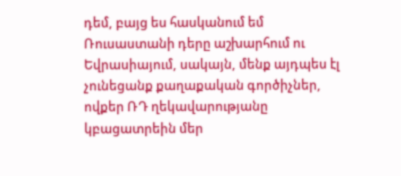դեմ, բայց ես հասկանում եմ Ռուսաստանի դերը աշխարհում ու Եվրասիայում, սակայն, մենք այդպես էլ չունեցանք քաղաքական գործիչներ, ովքեր ՌԴ ղեկավարությանը կբացատրեին մեր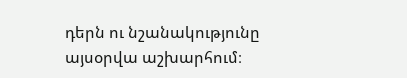դերն ու նշանակությունը այսօրվա աշխարհում։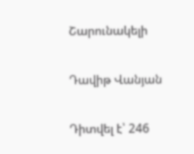Շարունակելի

Դավիթ Վանյան

Դիտվել է՝ 246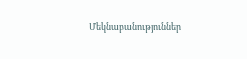Մեկնաբանություններ